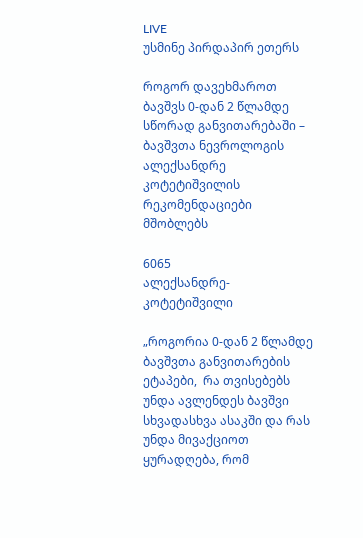LIVE
უსმინე პირდაპირ ეთერს

როგორ დავეხმაროთ ბავშვს 0-დან 2 წლამდე სწორად განვითარებაში – ბავშვთა ნევროლოგის ალექსანდრე კოტეტიშვილის რეკომენდაციები მშობლებს

6065
ალექსანდრე-კოტეტიშვილი

„როგორია 0-დან 2 წლამდე ბავშვთა განვითარების ეტაპები,  რა თვისებებს უნდა ავლენდეს ბავშვი სხვადასხვა ასაკში და რას უნდა მივაქციოთ ყურადღება, რომ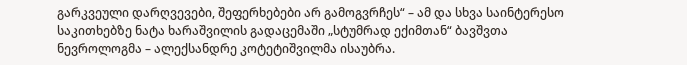გარკვეული დარღვევები, შეფერხებები არ გამოგვრჩეს“ – ამ და სხვა საინტერესო საკითხებზე ნატა ხარაშვილის გადაცემაში „სტუმრად ექიმთან“ ბავშვთა ნევროლოგმა – ალექსანდრე კოტეტიშვილმა ისაუბრა.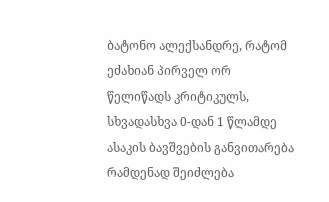ბატონო ალექსანდრე, რატომ ეძახიან პირველ ორ წელიწადს კრიტიკულს, სხვადასხვა 0-დან 1 წლამდე ასაკის ბავშვების განვითარება რამდენად შეიძლება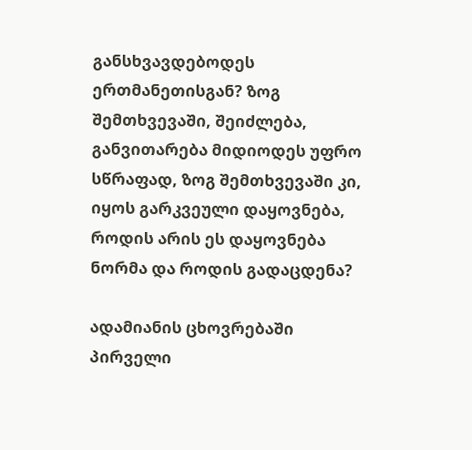განსხვავდებოდეს ერთმანეთისგან? ზოგ შემთხვევაში, შეიძლება, განვითარება მიდიოდეს უფრო სწრაფად, ზოგ შემთხვევაში კი, იყოს გარკვეული დაყოვნება, როდის არის ეს დაყოვნება ნორმა და როდის გადაცდენა?

ადამიანის ცხოვრებაში პირველი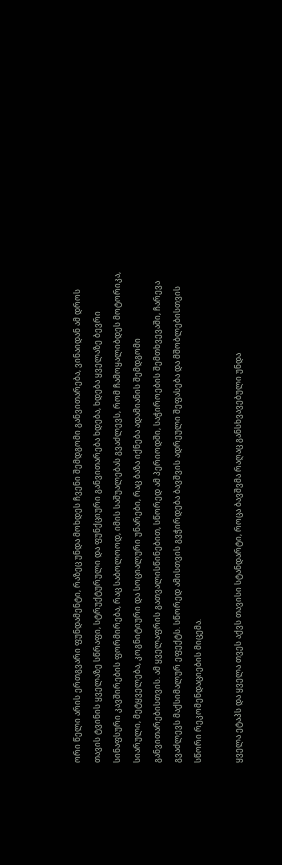ორი წელი არის ერთგვარი ფუნდამენტი, რაზეც უნდა მოხდეს ჩვენი შემდგომი განვითარება, ვინაიდან ამ დროს თავის ტვინის ყველაზე სწრაფი, სტრუქტურული და ფუნქციური განვითარება ხდება, ხდება ყველაზე ბევრი სინაფსური კავშირების ფორმირება, რაც საბოლოოდ, იმის საშუალებას გვაძლევს, რომ ჩამოყალიბდეს მოტორიკა, სიარული, მეტყველება, კოგნიტიური და სოციალური უნარები, რაც ბაზა იქნება ადამიანის შემდგომი განვითარებისთვის. ამ ყველაფრის გათვალისწინებით, სწორედ ამ პერიოდში, საჭიროების შემთხვევაში, ჩარევა გვაძლევს მაქსიმალურ ეფექტს. სწორედ ამისთვის გვჭირდება ბავშვის ადრეული შეფასება და მშობლებისთვის სწორი რეკომენდაციების მიცემა.

ყველა ეტაპს და ყველა თვეს აქვს თავისი სტანდარტი, როცა ბავშვმა რაღაც განსხვავებული უნდა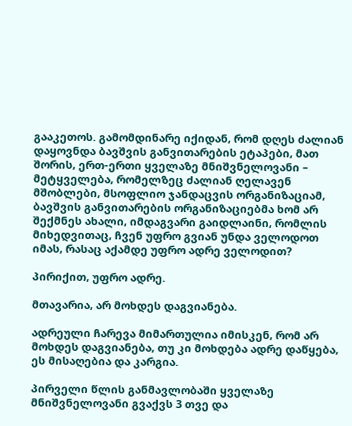გააკეთოს. გამომდინარე იქიდან, რომ დღეს ძალიან დაყოვნდა ბავშვის განვითარების ეტაპები, მათ შორის, ერთ-ერთი ყველაზე მნიშვნელოვანი – მეტყველება, რომელზეც ძალიან ღელავენ მშობლები, მსოფლიო ჯანდაცვის ორგანიზაციამ, ბავშვის განვითარების ორგანიზაციებმა ხომ არ შექმნეს ახალი, იმდაგვარი გაიდლაინი, რომლის მიხედვითაც, ჩვენ უფრო გვიან უნდა ველოდოთ იმას, რასაც აქამდე უფრო ადრე ველოდით?

პირიქით, უფრო ადრე.

მთავარია, არ მოხდეს დაგვიანება.

ადრეული ჩარევა მიმართულია იმისკენ, რომ არ მოხდეს დაგვიანება, თუ კი მოხდება ადრე დაწყება, ეს მისაღებია და კარგია.

პირველი წლის განმავლობაში ყველაზე მნიშვნელოვანი გვაქვს 3 თვე და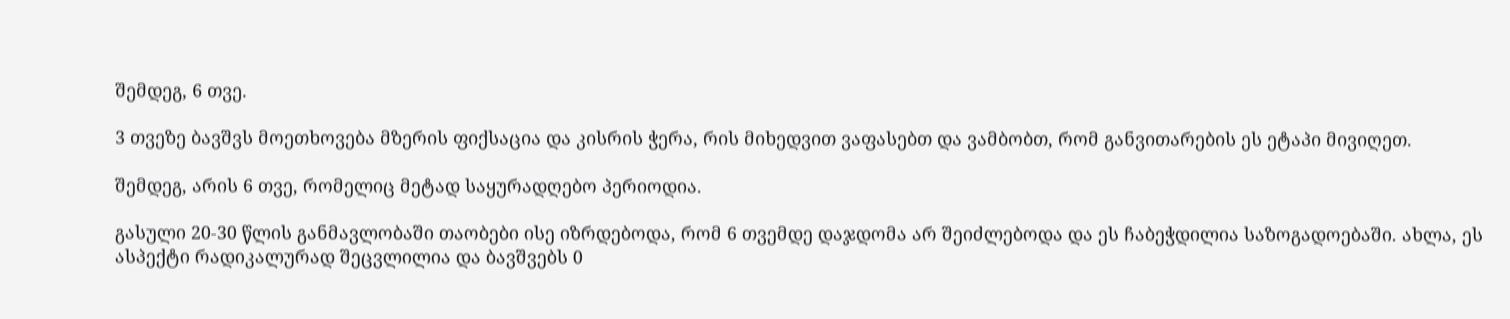შემდეგ, 6 თვე.

3 თვეზე ბავშვს მოეთხოვება მზერის ფიქსაცია და კისრის ჭერა, რის მიხედვით ვაფასებთ და ვამბობთ, რომ განვითარების ეს ეტაპი მივიღეთ.

შემდეგ, არის 6 თვე, რომელიც მეტად საყურადღებო პერიოდია.

გასული 20-30 წლის განმავლობაში თაობები ისე იზრდებოდა, რომ 6 თვემდე დაჯდომა არ შეიძლებოდა და ეს ჩაბეჭდილია საზოგადოებაში. ახლა, ეს ასპექტი რადიკალურად შეცვლილია და ბავშვებს 0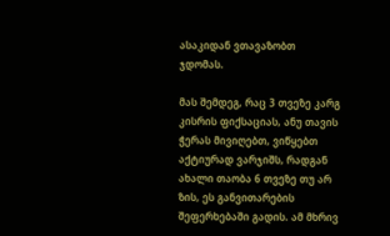ასაკიდან ვთავაზობთ ჯდომას.

მას შემდეგ, რაც 3 თვეზე კარგ კისრის ფიქსაციას, ანუ თავის ჭერას მივიღებთ, ვიწყებთ აქტიურად ვარჯიშს, რადგან ახალი თაობა 6 თვეზე თუ არ ზის, ეს განვითარების შეფერხებაში გადის. ამ მხრივ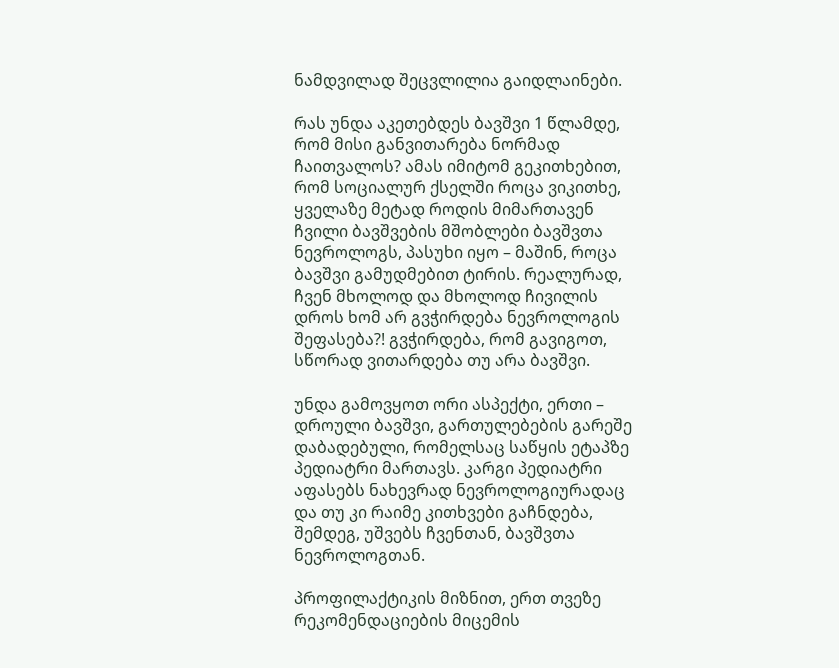ნამდვილად შეცვლილია გაიდლაინები.

რას უნდა აკეთებდეს ბავშვი 1 წლამდე, რომ მისი განვითარება ნორმად ჩაითვალოს? ამას იმიტომ გეკითხებით, რომ სოციალურ ქსელში როცა ვიკითხე, ყველაზე მეტად როდის მიმართავენ ჩვილი ბავშვების მშობლები ბავშვთა ნევროლოგს, პასუხი იყო – მაშინ, როცა ბავშვი გამუდმებით ტირის. რეალურად, ჩვენ მხოლოდ და მხოლოდ ჩივილის დროს ხომ არ გვჭირდება ნევროლოგის შეფასება?! გვჭირდება, რომ გავიგოთ, სწორად ვითარდება თუ არა ბავშვი.

უნდა გამოვყოთ ორი ასპექტი, ერთი – დროული ბავშვი, გართულებების გარეშე დაბადებული, რომელსაც საწყის ეტაპზე პედიატრი მართავს. კარგი პედიატრი აფასებს ნახევრად ნევროლოგიურადაც და თუ კი რაიმე კითხვები გაჩნდება, შემდეგ, უშვებს ჩვენთან, ბავშვთა ნევროლოგთან.

პროფილაქტიკის მიზნით, ერთ თვეზე რეკომენდაციების მიცემის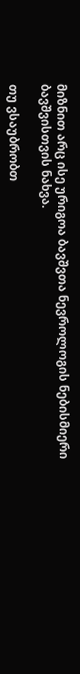მიზნით არც ისე ურიგოა ბავშვთა ნევროლოგის ნებისმიერი ბავშვისთვის ნახვა.

თუ ვსაუბრობთ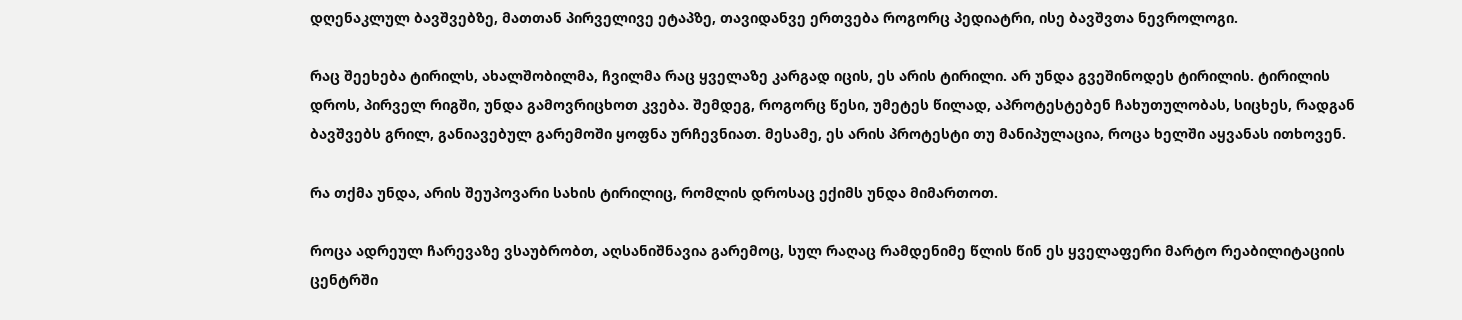დღენაკლულ ბავშვებზე, მათთან პირველივე ეტაპზე, თავიდანვე ერთვება როგორც პედიატრი, ისე ბავშვთა ნევროლოგი.

რაც შეეხება ტირილს, ახალშობილმა, ჩვილმა რაც ყველაზე კარგად იცის, ეს არის ტირილი. არ უნდა გვეშინოდეს ტირილის. ტირილის დროს, პირველ რიგში, უნდა გამოვრიცხოთ კვება. შემდეგ, როგორც წესი, უმეტეს წილად, აპროტესტებენ ჩახუთულობას, სიცხეს, რადგან ბავშვებს გრილ, განიავებულ გარემოში ყოფნა ურჩევნიათ. მესამე, ეს არის პროტესტი თუ მანიპულაცია, როცა ხელში აყვანას ითხოვენ.

რა თქმა უნდა, არის შეუპოვარი სახის ტირილიც, რომლის დროსაც ექიმს უნდა მიმართოთ.

როცა ადრეულ ჩარევაზე ვსაუბრობთ, აღსანიშნავია გარემოც, სულ რაღაც რამდენიმე წლის წინ ეს ყველაფერი მარტო რეაბილიტაციის ცენტრში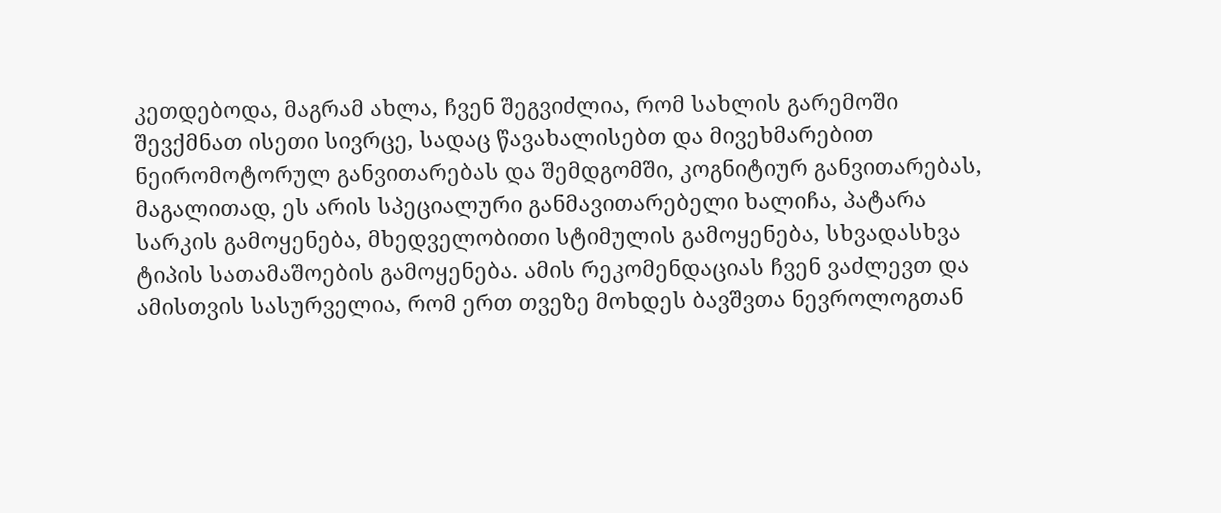კეთდებოდა, მაგრამ ახლა, ჩვენ შეგვიძლია, რომ სახლის გარემოში შევქმნათ ისეთი სივრცე, სადაც წავახალისებთ და მივეხმარებით ნეირომოტორულ განვითარებას და შემდგომში, კოგნიტიურ განვითარებას, მაგალითად, ეს არის სპეციალური განმავითარებელი ხალიჩა, პატარა სარკის გამოყენება, მხედველობითი სტიმულის გამოყენება, სხვადასხვა ტიპის სათამაშოების გამოყენება. ამის რეკომენდაციას ჩვენ ვაძლევთ და ამისთვის სასურველია, რომ ერთ თვეზე მოხდეს ბავშვთა ნევროლოგთან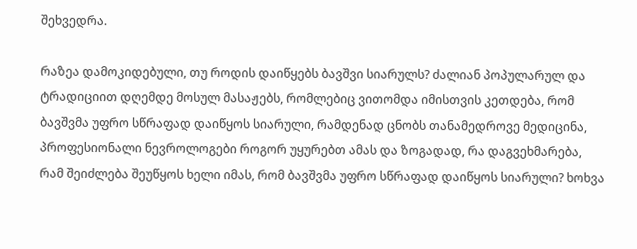შეხვედრა.

რაზეა დამოკიდებული, თუ როდის დაიწყებს ბავშვი სიარულს? ძალიან პოპულარულ და ტრადიციით დღემდე მოსულ მასაჟებს, რომლებიც ვითომდა იმისთვის კეთდება, რომ ბავშვმა უფრო სწრაფად დაიწყოს სიარული, რამდენად ცნობს თანამედროვე მედიცინა, პროფესიონალი ნევროლოგები როგორ უყურებთ ამას და ზოგადად, რა დაგვეხმარება, რამ შეიძლება შეუწყოს ხელი იმას, რომ ბავშვმა უფრო სწრაფად დაიწყოს სიარული? ხოხვა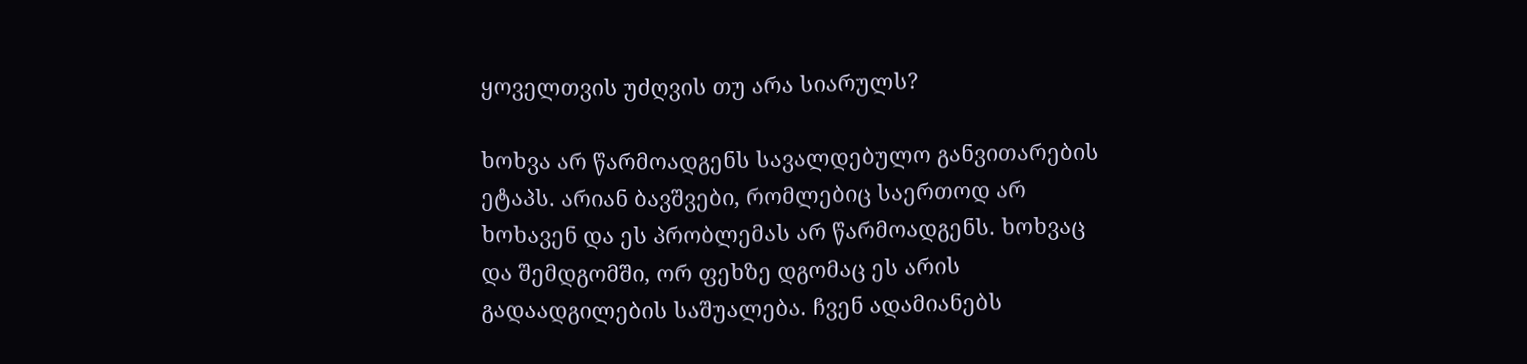ყოველთვის უძღვის თუ არა სიარულს?

ხოხვა არ წარმოადგენს სავალდებულო განვითარების ეტაპს. არიან ბავშვები, რომლებიც საერთოდ არ ხოხავენ და ეს პრობლემას არ წარმოადგენს. ხოხვაც და შემდგომში, ორ ფეხზე დგომაც ეს არის გადაადგილების საშუალება. ჩვენ ადამიანებს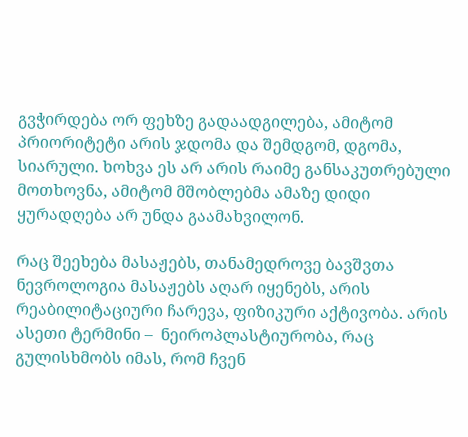გვჭირდება ორ ფეხზე გადაადგილება, ამიტომ პრიორიტეტი არის ჯდომა და შემდგომ, დგომა, სიარული. ხოხვა ეს არ არის რაიმე განსაკუთრებული მოთხოვნა, ამიტომ მშობლებმა ამაზე დიდი ყურადღება არ უნდა გაამახვილონ.

რაც შეეხება მასაჟებს, თანამედროვე ბავშვთა ნევროლოგია მასაჟებს აღარ იყენებს, არის რეაბილიტაციური ჩარევა, ფიზიკური აქტივობა. არის ასეთი ტერმინი –  ნეიროპლასტიურობა, რაც გულისხმობს იმას, რომ ჩვენ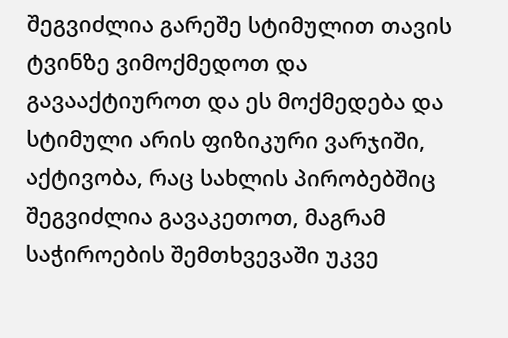შეგვიძლია გარეშე სტიმულით თავის ტვინზე ვიმოქმედოთ და გავააქტიუროთ და ეს მოქმედება და სტიმული არის ფიზიკური ვარჯიში, აქტივობა, რაც სახლის პირობებშიც შეგვიძლია გავაკეთოთ, მაგრამ საჭიროების შემთხვევაში უკვე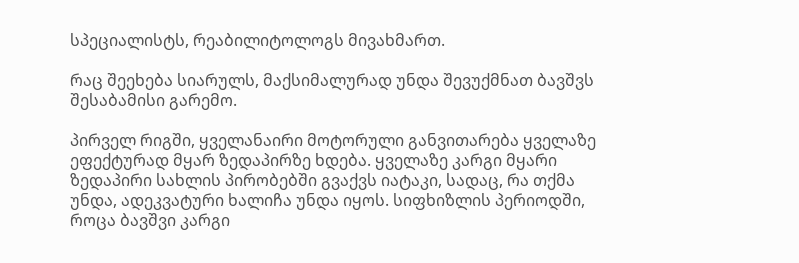სპეციალისტს, რეაბილიტოლოგს მივახმართ.

რაც შეეხება სიარულს, მაქსიმალურად უნდა შევუქმნათ ბავშვს შესაბამისი გარემო.

პირველ რიგში, ყველანაირი მოტორული განვითარება ყველაზე ეფექტურად მყარ ზედაპირზე ხდება. ყველაზე კარგი მყარი ზედაპირი სახლის პირობებში გვაქვს იატაკი, სადაც, რა თქმა უნდა, ადეკვატური ხალიჩა უნდა იყოს. სიფხიზლის პერიოდში, როცა ბავშვი კარგი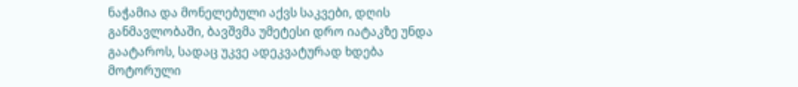ნაჭამია და მონელებული აქვს საკვები, დღის განმავლობაში, ბავშვმა უმეტესი დრო იატაკზე უნდა გაატაროს, სადაც უკვე ადეკვატურად ხდება მოტორული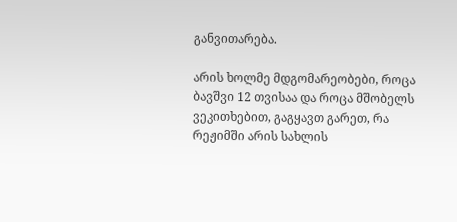განვითარება.

არის ხოლმე მდგომარეობები, როცა ბავშვი 12 თვისაა და როცა მშობელს ვეკითხებით, გაგყავთ გარეთ, რა რეჟიმში არის სახლის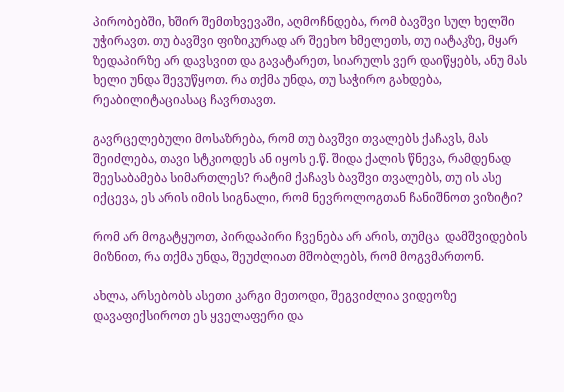პირობებში, ხშირ შემთხვევაში, აღმოჩნდება, რომ ბავშვი სულ ხელში უჭირავთ. თუ ბავშვი ფიზიკურად არ შეეხო ხმელეთს, თუ იატაკზე, მყარ ზედაპირზე არ დავსვით და გავატარეთ, სიარულს ვერ დაიწყებს, ანუ მას ხელი უნდა შევუწყოთ. რა თქმა უნდა, თუ საჭირო გახდება, რეაბილიტაციასაც ჩავრთავთ.

გავრცელებული მოსაზრება, რომ თუ ბავშვი თვალებს ქაჩავს, მას შეიძლება, თავი სტკიოდეს ან იყოს ე.წ. შიდა ქალის წნევა, რამდენად შეესაბამება სიმართლეს? რატიმ ქაჩავს ბავშვი თვალებს, თუ ის ასე იქცევა, ეს არის იმის სიგნალი, რომ ნევროლოგთან ჩანიშნოთ ვიზიტი?

რომ არ მოგატყუოთ, პირდაპირი ჩვენება არ არის, თუმცა  დამშვიდების მიზნით, რა თქმა უნდა, შეუძლიათ მშობლებს, რომ მოგვმართონ.

ახლა, არსებობს ასეთი კარგი მეთოდი, შეგვიძლია ვიდეოზე დავაფიქსიროთ ეს ყველაფერი და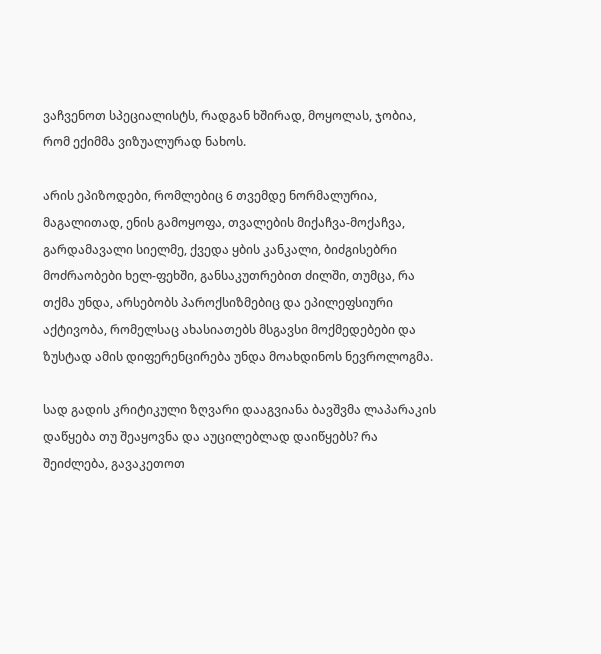ვაჩვენოთ სპეციალისტს, რადგან ხშირად, მოყოლას, ჯობია, რომ ექიმმა ვიზუალურად ნახოს.

არის ეპიზოდები, რომლებიც 6 თვემდე ნორმალურია, მაგალითად, ენის გამოყოფა, თვალების მიქაჩვა-მოქაჩვა, გარდამავალი სიელმე, ქვედა ყბის კანკალი, ბიძგისებრი მოძრაობები ხელ-ფეხში, განსაკუთრებით ძილში, თუმცა, რა თქმა უნდა, არსებობს პაროქსიზმებიც და ეპილეფსიური აქტივობა, რომელსაც ახასიათებს მსგავსი მოქმედებები და ზუსტად ამის დიფერენცირება უნდა მოახდინოს ნევროლოგმა.

სად გადის კრიტიკული ზღვარი დააგვიანა ბავშვმა ლაპარაკის დაწყება თუ შეაყოვნა და აუცილებლად დაიწყებს? რა შეიძლება, გავაკეთოთ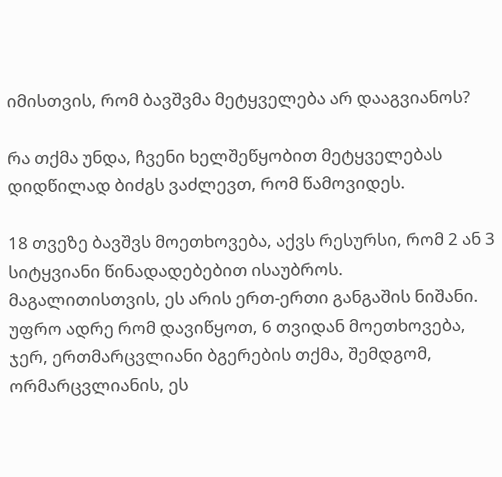იმისთვის, რომ ბავშვმა მეტყველება არ დააგვიანოს?

რა თქმა უნდა, ჩვენი ხელშეწყობით მეტყველებას დიდწილად ბიძგს ვაძლევთ, რომ წამოვიდეს.

18 თვეზე ბავშვს მოეთხოვება, აქვს რესურსი, რომ 2 ან 3 სიტყვიანი წინადადებებით ისაუბროს. მაგალითისთვის, ეს არის ერთ-ერთი განგაშის ნიშანი. უფრო ადრე რომ დავიწყოთ, 6 თვიდან მოეთხოვება, ჯერ, ერთმარცვლიანი ბგერების თქმა, შემდგომ, ორმარცვლიანის, ეს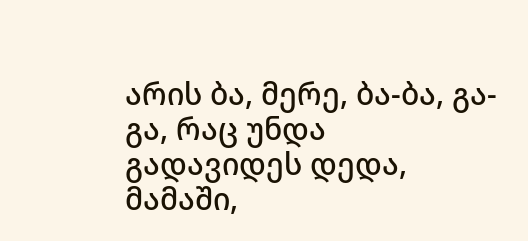არის ბა, მერე, ბა-ბა, გა-გა, რაც უნდა გადავიდეს დედა, მამაში,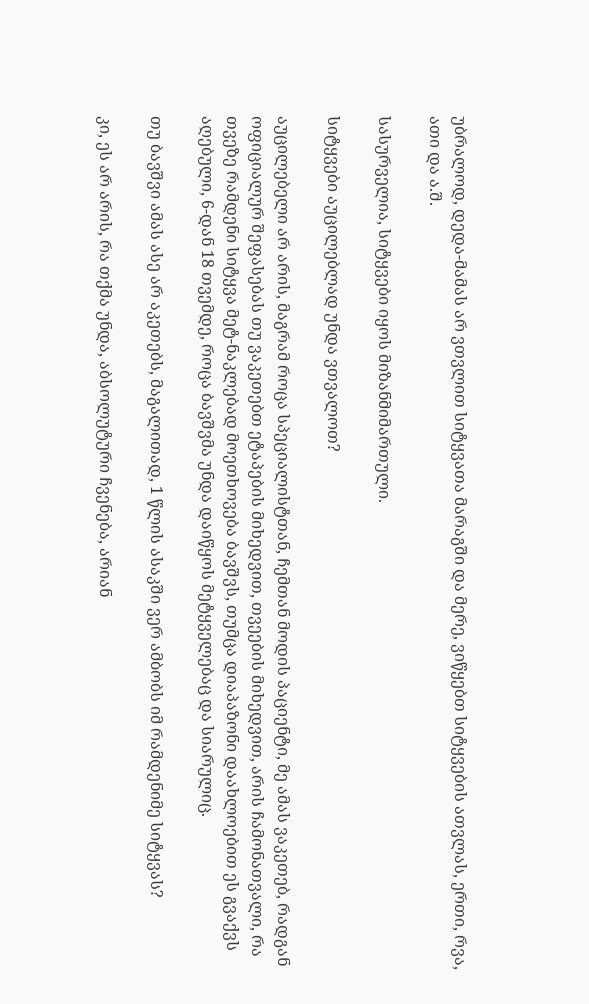უბრალოდ, დედა-მამას არ ვთვლით სიტყვათა მარაგში და მერე, ვიწყებთ სიტყვების ათვლას, ერთი, რვა, ათი და ა.შ.

სასურველია, სიტყვები იყოს მიზანმიმართული.

სიტყვები აუცილებლად უნდა ვთვალოთ?

აუცილებელი არ არის, მაგრამ როცა სპეციალისტთან, ჩემთან მოდის პაციენტი, მე ამას ვაკეთებ, რადგან ოფიციალურ შეფასებას თუ ვაკეთებთ ეტაპების მიხედვით, თვეების მიხედვით, არის ჩამონათვალი, რა თვეზე რამდენი სიტყვა მეტ-ნაკლებად მოეთხოვება ბავშვს, თუმცა დიაპაზონი დაახლოებით ეს გვაქვს აღებული, 6-დან 18 თვემდე, როცა ბავშვმა უნდა დაიწყოს მეტყველებაც და სიარულიც.

თუ ბავშვი ამას ასე არ აკეთებს, მაგალითად, 1 წლის ასაკში ვერ ამბობს იმ რამდენიმე სიტყვას?

კი, ეს არ არის, რა თქმა უნდა, აბსოლუტური ჩვენება, არიან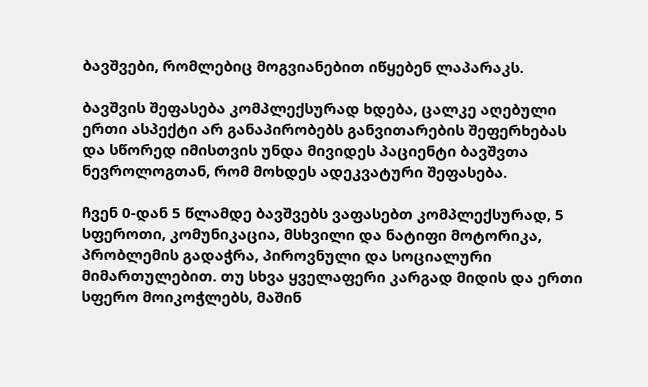ბავშვები, რომლებიც მოგვიანებით იწყებენ ლაპარაკს.

ბავშვის შეფასება კომპლექსურად ხდება, ცალკე აღებული ერთი ასპექტი არ განაპირობებს განვითარების შეფერხებას და სწორედ იმისთვის უნდა მივიდეს პაციენტი ბავშვთა ნევროლოგთან, რომ მოხდეს ადეკვატური შეფასება.

ჩვენ 0-დან 5 წლამდე ბავშვებს ვაფასებთ კომპლექსურად, 5 სფეროთი, კომუნიკაცია, მსხვილი და ნატიფი მოტორიკა, პრობლემის გადაჭრა, პიროვნული და სოციალური მიმართულებით. თუ სხვა ყველაფერი კარგად მიდის და ერთი სფერო მოიკოჭლებს, მაშინ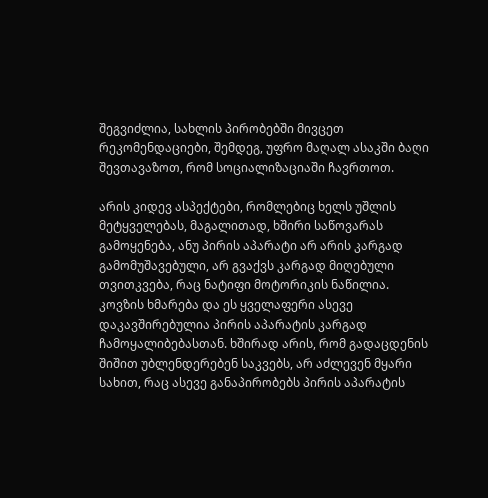შეგვიძლია, სახლის პირობებში მივცეთ რეკომენდაციები, შემდეგ, უფრო მაღალ ასაკში ბაღი შევთავაზოთ, რომ სოციალიზაციაში ჩავრთოთ.

არის კიდევ ასპექტები, რომლებიც ხელს უშლის მეტყველებას, მაგალითად, ხშირი საწოვარას გამოყენება, ანუ პირის აპარატი არ არის კარგად გამომუშავებული, არ გვაქვს კარგად მიღებული თვითკვება, რაც ნატიფი მოტორიკის ნაწილია. კოვზის ხმარება და ეს ყველაფერი ასევე დაკავშირებულია პირის აპარატის კარგად ჩამოყალიბებასთან. ხშირად არის, რომ გადაცდენის შიშით უბლენდერებენ საკვებს, არ აძლევენ მყარი სახით, რაც ასევე განაპირობებს პირის აპარატის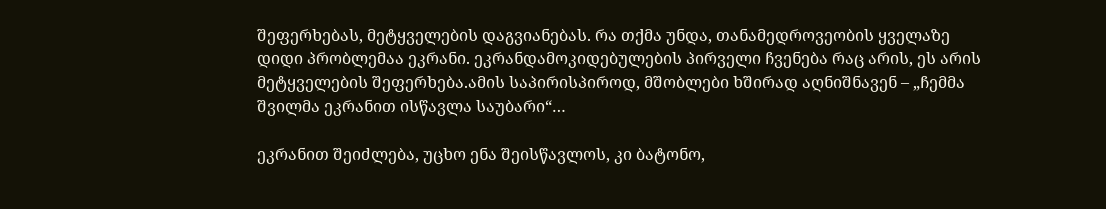შეფერხებას, მეტყველების დაგვიანებას. რა თქმა უნდა, თანამედროვეობის ყველაზე დიდი პრობლემაა ეკრანი. ეკრანდამოკიდებულების პირველი ჩვენება რაც არის, ეს არის მეტყველების შეფერხება.ამის საპირისპიროდ, მშობლები ხშირად აღნიშნავენ – „ჩემმა შვილმა ეკრანით ისწავლა საუბარი“…

ეკრანით შეიძლება, უცხო ენა შეისწავლოს, კი ბატონო,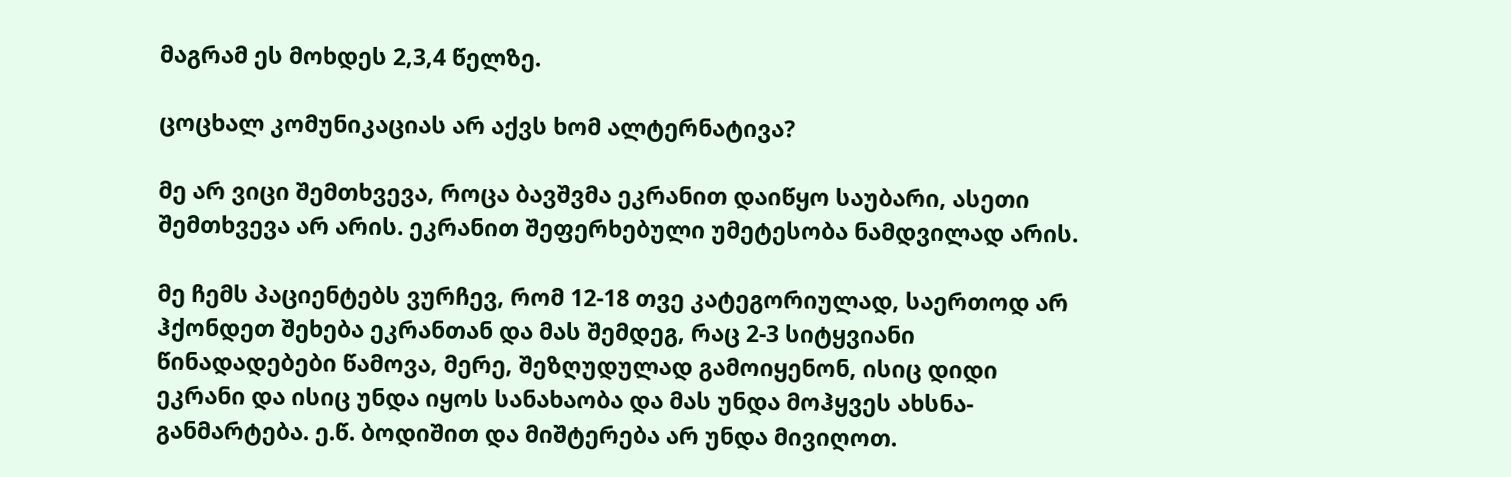მაგრამ ეს მოხდეს 2,3,4 წელზე.

ცოცხალ კომუნიკაციას არ აქვს ხომ ალტერნატივა?

მე არ ვიცი შემთხვევა, როცა ბავშვმა ეკრანით დაიწყო საუბარი, ასეთი შემთხვევა არ არის. ეკრანით შეფერხებული უმეტესობა ნამდვილად არის.

მე ჩემს პაციენტებს ვურჩევ, რომ 12-18 თვე კატეგორიულად, საერთოდ არ ჰქონდეთ შეხება ეკრანთან და მას შემდეგ, რაც 2-3 სიტყვიანი წინადადებები წამოვა, მერე, შეზღუდულად გამოიყენონ, ისიც დიდი ეკრანი და ისიც უნდა იყოს სანახაობა და მას უნდა მოჰყვეს ახსნა-განმარტება. ე.წ. ბოდიშით და მიშტერება არ უნდა მივიღოთ.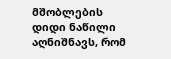მშობლების დიდი ნაწილი აღნიშნავს, რომ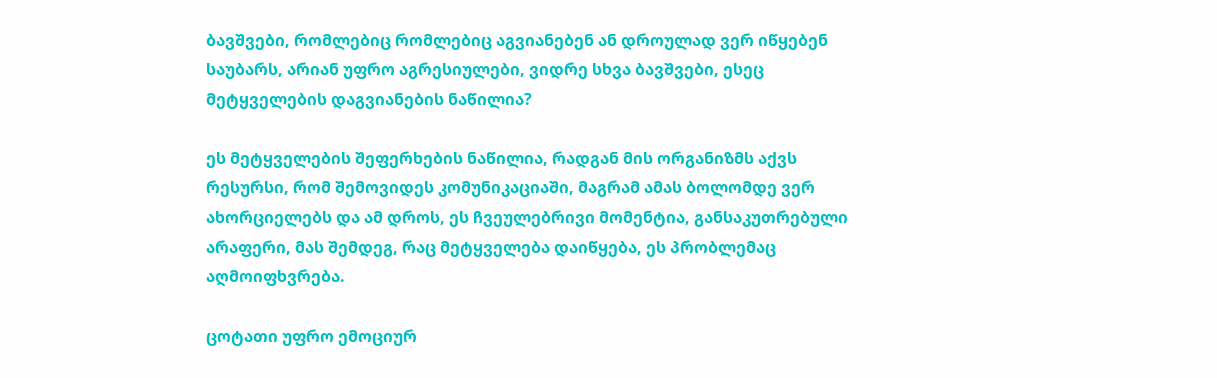ბავშვები, რომლებიც რომლებიც აგვიანებენ ან დროულად ვერ იწყებენ საუბარს, არიან უფრო აგრესიულები, ვიდრე სხვა ბავშვები, ესეც მეტყველების დაგვიანების ნაწილია?

ეს მეტყველების შეფერხების ნაწილია, რადგან მის ორგანიზმს აქვს რესურსი, რომ შემოვიდეს კომუნიკაციაში, მაგრამ ამას ბოლომდე ვერ ახორციელებს და ამ დროს, ეს ჩვეულებრივი მომენტია, განსაკუთრებული არაფერი, მას შემდეგ, რაც მეტყველება დაიწყება, ეს პრობლემაც აღმოიფხვრება.

ცოტათი უფრო ემოციურ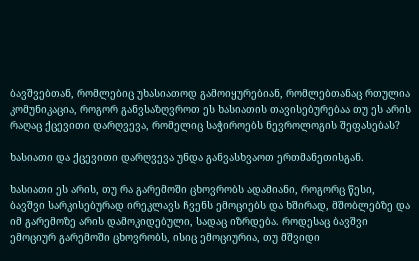ბავშვებთან, რომლებიც უხასიათოდ გამოიყურებიან, რომლებთანაც რთულია კომუნიკაცია, როგორ განვსაზღვროთ ეს ხასიათის თავისებურებაა თუ ეს არის რაღაც ქცევითი დარღვევა, რომელიც საჭიროებს ნევროლოგის შეფასებას?

ხასიათი და ქცევითი დარღვევა უნდა განვასხვაოთ ერთმანეთისგან.

ხასიათი ეს არის, თუ რა გარემოში ცხოვრობს ადამიანი, როგორც წესი, ბავშვი სარკისებურად ირეკლავს ჩვენს ემოციებს და ხშირად, მშობლებზე და იმ გარემოზე არის დამოკიდებული, სადაც იზრდება. როდესაც ბავშვი ემოციურ გარემოში ცხოვრობს, ისიც ემოციურია, თუ მშვიდი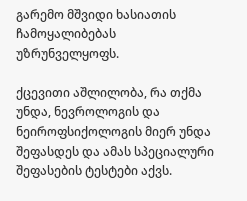გარემო მშვიდი ხასიათის ჩამოყალიბებას უზრუნველყოფს.

ქცევითი აშლილობა, რა თქმა უნდა, ნევროლოგის და ნეიროფსიქოლოგის მიერ უნდა შეფასდეს და ამას სპეციალური შეფასების ტესტები აქვს.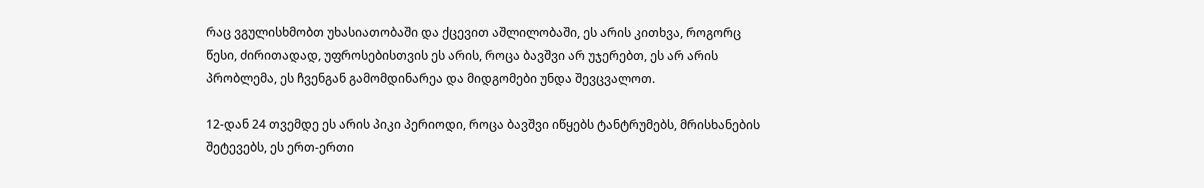რაც ვგულისხმობთ უხასიათობაში და ქცევით აშლილობაში, ეს არის კითხვა, როგორც წესი, ძირითადად, უფროსებისთვის ეს არის, როცა ბავშვი არ უჯერებთ, ეს არ არის პრობლემა, ეს ჩვენგან გამომდინარეა და მიდგომები უნდა შევცვალოთ.

12-დან 24 თვემდე ეს არის პიკი პერიოდი, როცა ბავშვი იწყებს ტანტრუმებს, მრისხანების შეტევებს, ეს ერთ-ერთი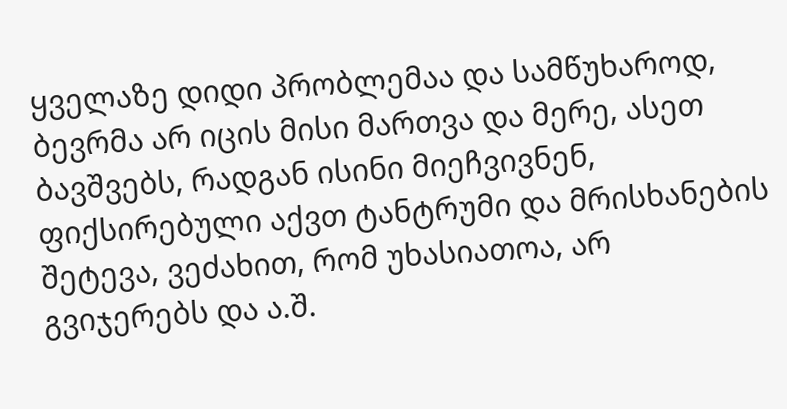ყველაზე დიდი პრობლემაა და სამწუხაროდ, ბევრმა არ იცის მისი მართვა და მერე, ასეთ ბავშვებს, რადგან ისინი მიეჩვივნენ, ფიქსირებული აქვთ ტანტრუმი და მრისხანების შეტევა, ვეძახით, რომ უხასიათოა, არ გვიჯერებს და ა.შ.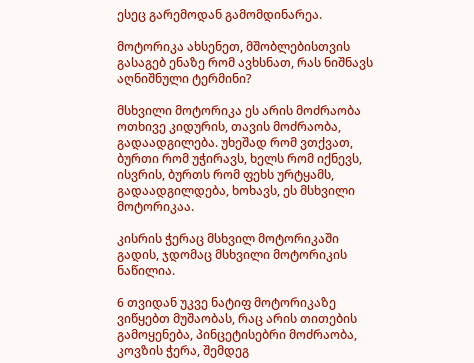ესეც გარემოდან გამომდინარეა.

მოტორიკა ახსენეთ, მშობლებისთვის გასაგებ ენაზე რომ ავხსნათ, რას ნიშნავს აღნიშნული ტერმინი?

მსხვილი მოტორიკა ეს არის მოძრაობა ოთხივე კიდურის, თავის მოძრაობა, გადაადგილება. უხეშად რომ ვთქვათ, ბურთი რომ უჭირავს, ხელს რომ იქნევს, ისვრის, ბურთს რომ ფეხს ურტყამს, გადაადგილდება, ხოხავს, ეს მსხვილი მოტორიკაა.

კისრის ჭერაც მსხვილ მოტორიკაში გადის, ჯდომაც მსხვილი მოტორიკის ნაწილია.

6 თვიდან უკვე ნატიფ მოტორიკაზე ვიწყებთ მუშაობას, რაც არის თითების გამოყენება, პინცეტისებრი მოძრაობა, კოვზის ჭერა, შემდეგ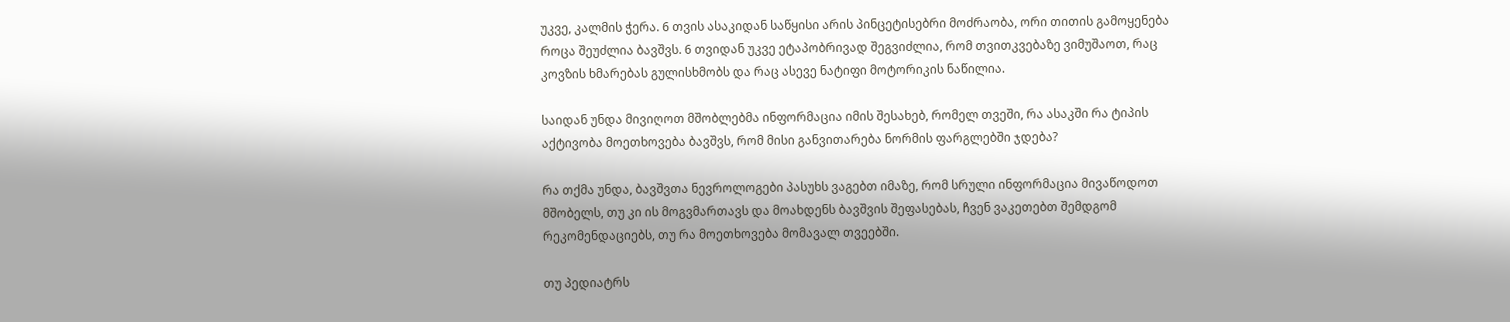უკვე, კალმის ჭერა. 6 თვის ასაკიდან საწყისი არის პინცეტისებრი მოძრაობა, ორი თითის გამოყენება როცა შეუძლია ბავშვს. 6 თვიდან უკვე ეტაპობრივად შეგვიძლია, რომ თვითკვებაზე ვიმუშაოთ, რაც კოვზის ხმარებას გულისხმობს და რაც ასევე ნატიფი მოტორიკის ნაწილია.

საიდან უნდა მივიღოთ მშობლებმა ინფორმაცია იმის შესახებ, რომელ თვეში, რა ასაკში რა ტიპის აქტივობა მოეთხოვება ბავშვს, რომ მისი განვითარება ნორმის ფარგლებში ჯდება?

რა თქმა უნდა, ბავშვთა ნევროლოგები პასუხს ვაგებთ იმაზე, რომ სრული ინფორმაცია მივაწოდოთ მშობელს, თუ კი ის მოგვმართავს და მოახდენს ბავშვის შეფასებას, ჩვენ ვაკეთებთ შემდგომ რეკომენდაციებს, თუ რა მოეთხოვება მომავალ თვეებში.

თუ პედიატრს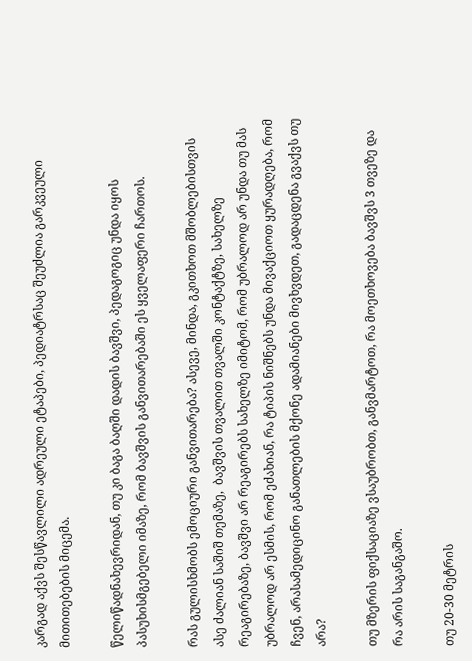კარგად აქვს შესწავლილი ადრეული ეტაპები, პედიატრსაც შეუძლია გარკვეული მითითებების მიცემა.

წელიწადნახევრიდან, თუ კი ბაგა ბაღში დადის ბავშვი, პედაგოგიც უნდა იყოს პასუხისმგებელი იმაზე, რომ ბავშვის განვითარებაში ეს ყველაფერი ჩართოს.

რას გულისხმობს ემოციური განვითარება? ასევე, მინდა, გკითხოთ მშობლებისთვის ასე ძალიან საშიშ თემაზე,  ბავშვის თვალით თვალში კონტაქტზე, სახელზე რეაგირებაზე, ბავშვი არ რეაგირებს სახელზე იმიტომ, რომ უბრალოდ არ უნდა თუ მას უბრალოდ არ ესმის, რომ ეძახიან, რა ტიპის ნიშნებს უნდა მივაქციოთ ყურადღება, რომ ჩვენ, არასამედიცინო განათლების მქონე ადამიანები მივხვდეთ, გადაცდენა გვაქვს თუ არა?

თუ მზერის ფიქსაციაზე ვსაუბრობთ, განვმარტოთ, რა მოეთხოვება ბავშვს 3 თვეზე და რა არის საგანგაშო.

თუ 20-30 მეტრის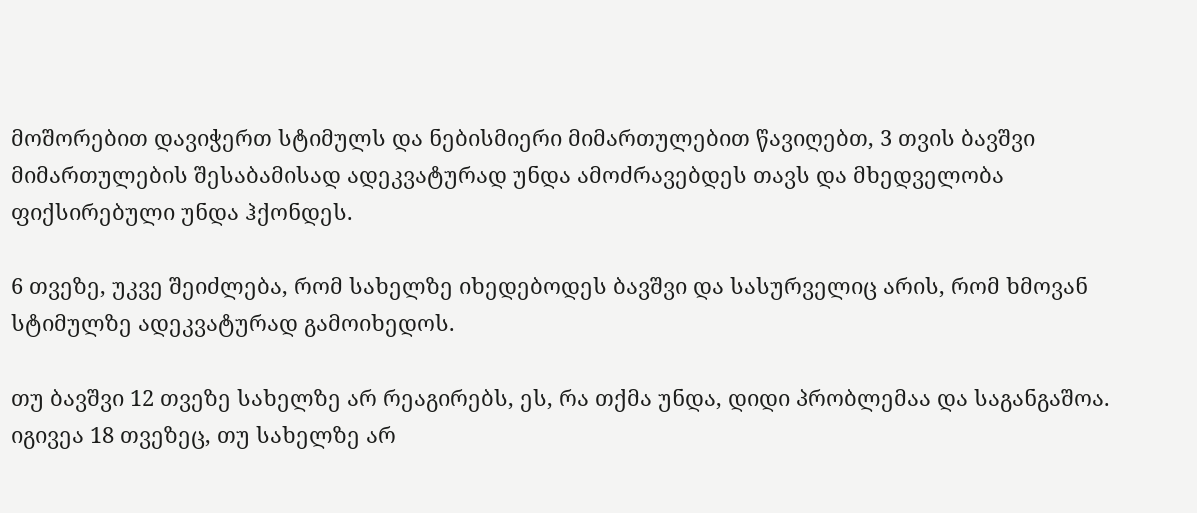მოშორებით დავიჭერთ სტიმულს და ნებისმიერი მიმართულებით წავიღებთ, 3 თვის ბავშვი მიმართულების შესაბამისად ადეკვატურად უნდა ამოძრავებდეს თავს და მხედველობა ფიქსირებული უნდა ჰქონდეს.

6 თვეზე, უკვე შეიძლება, რომ სახელზე იხედებოდეს ბავშვი და სასურველიც არის, რომ ხმოვან სტიმულზე ადეკვატურად გამოიხედოს.

თუ ბავშვი 12 თვეზე სახელზე არ რეაგირებს, ეს, რა თქმა უნდა, დიდი პრობლემაა და საგანგაშოა. იგივეა 18 თვეზეც, თუ სახელზე არ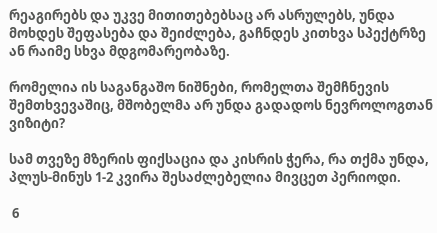რეაგირებს და უკვე მითითებებსაც არ ასრულებს, უნდა მოხდეს შეფასება და შეიძლება, გაჩნდეს კითხვა სპექტრზე ან რაიმე სხვა მდგომარეობაზე.

რომელია ის საგანგაშო ნიშნები, რომელთა შემჩნევის შემთხვევაშიც, მშობელმა არ უნდა გადადოს ნევროლოგთან ვიზიტი?

სამ თვეზე მზერის ფიქსაცია და კისრის ჭერა, რა თქმა უნდა, პლუს-მინუს 1-2 კვირა შესაძლებელია მივცეთ პერიოდი.

 6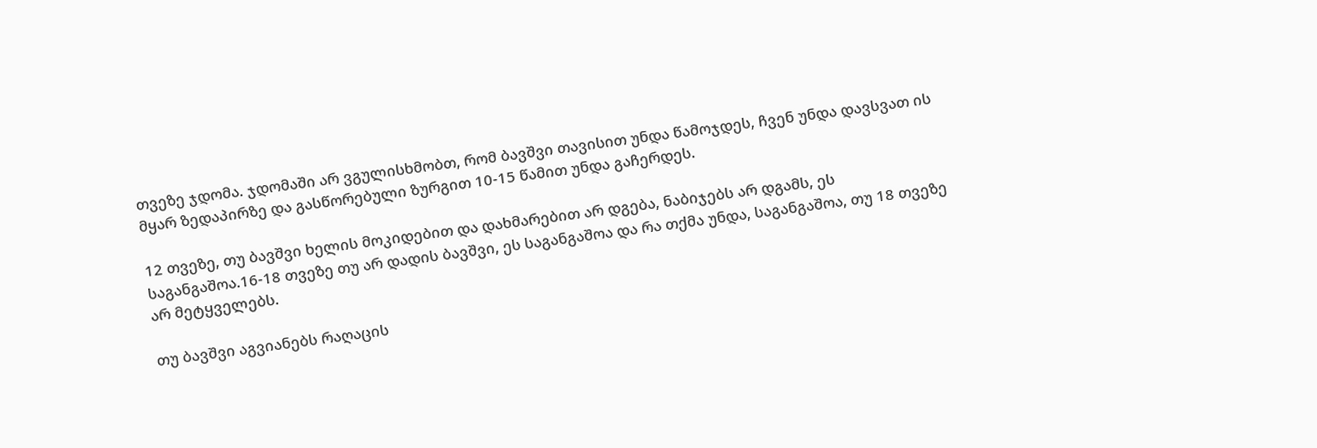თვეზე ჯდომა. ჯდომაში არ ვგულისხმობთ, რომ ბავშვი თავისით უნდა წამოჯდეს, ჩვენ უნდა დავსვათ ის მყარ ზედაპირზე და გასწორებული ზურგით 10-15 წამით უნდა გაჩერდეს.

12 თვეზე, თუ ბავშვი ხელის მოკიდებით და დახმარებით არ დგება, ნაბიჯებს არ დგამს, ეს საგანგაშოა.16-18 თვეზე თუ არ დადის ბავშვი, ეს საგანგაშოა და რა თქმა უნდა, საგანგაშოა, თუ 18 თვეზე არ მეტყველებს.

თუ ბავშვი აგვიანებს რაღაცის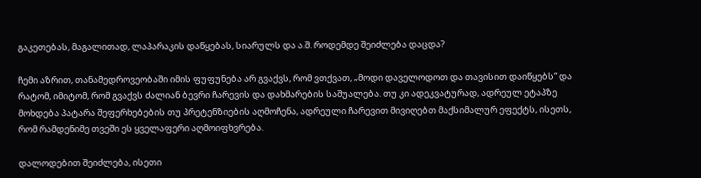გაკეთებას, მაგალითად, ლაპარაკის დაწყებას, სიარულს და ა.შ. როდემდე შეიძლება დაცდა?

ჩემი აზრით, თანამედროვეობაში იმის ფუფუნება არ გვაქვს, რომ ვთქვათ, „მოდი დაველოდოთ და თავისით დაიწყებს“ და რატომ, იმიტომ, რომ გვაქვს ძალიან ბევრი ჩარევის და დახმარების საშუალება. თუ კი ადეკვატურად, ადრეულ ეტაპზე მოხდება პატარა შეფერხებების თუ პრეტენზიების აღმოჩენა, ადრეული ჩარევით მივიღებთ მაქსიმალურ ეფექტს, ისეთს, რომ რამდენიმე თვეში ეს ყველაფერი აღმოიფხვრება.

დალოდებით შეიძლება, ისეთი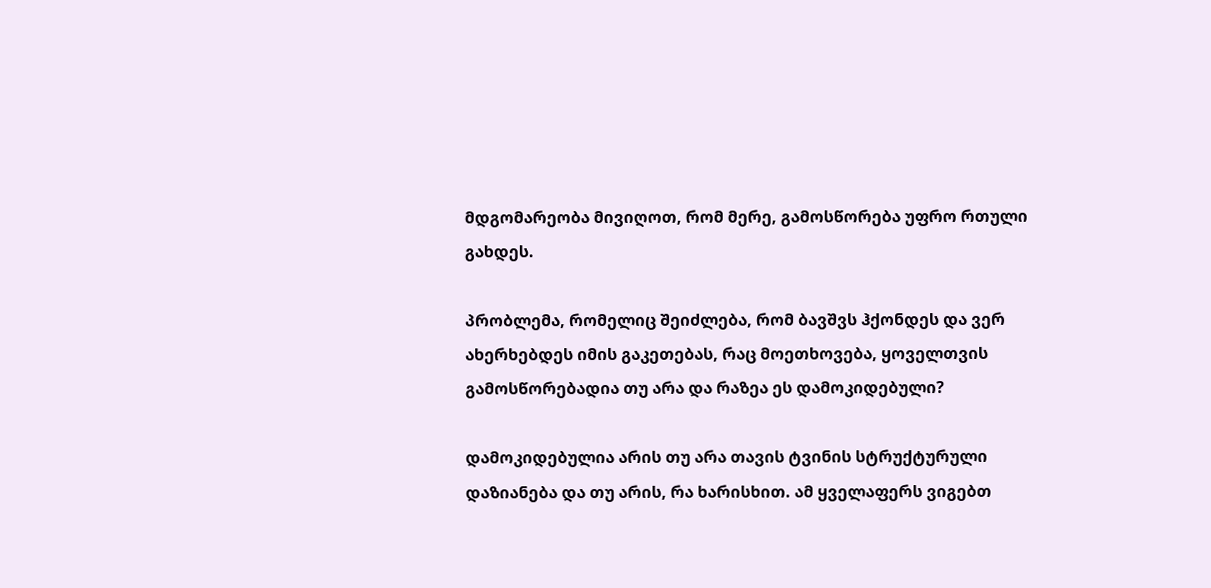მდგომარეობა მივიღოთ, რომ მერე, გამოსწორება უფრო რთული გახდეს.

პრობლემა, რომელიც შეიძლება, რომ ბავშვს ჰქონდეს და ვერ ახერხებდეს იმის გაკეთებას, რაც მოეთხოვება, ყოველთვის გამოსწორებადია თუ არა და რაზეა ეს დამოკიდებული?

დამოკიდებულია არის თუ არა თავის ტვინის სტრუქტურული დაზიანება და თუ არის, რა ხარისხით. ამ ყველაფერს ვიგებთ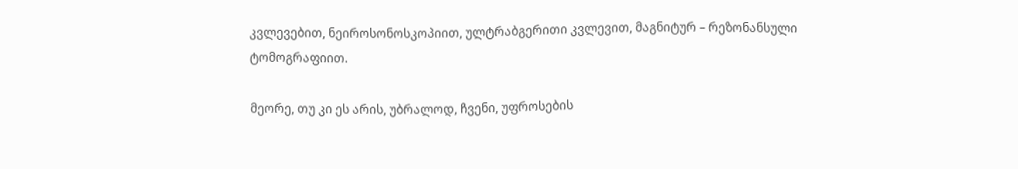კვლევებით, ნეიროსონოსკოპიით, ულტრაბგერითი კვლევით, მაგნიტურ – რეზონანსული ტომოგრაფიით.

მეორე, თუ კი ეს არის, უბრალოდ, ჩვენი, უფროსების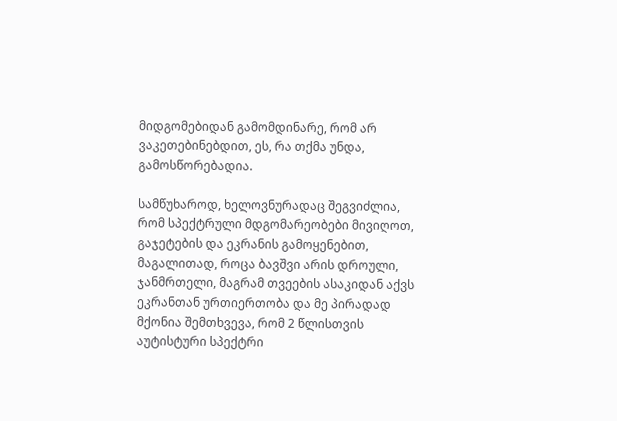მიდგომებიდან გამომდინარე, რომ არ ვაკეთებინებდით, ეს, რა თქმა უნდა, გამოსწორებადია.

სამწუხაროდ, ხელოვნურადაც შეგვიძლია, რომ სპექტრული მდგომარეობები მივიღოთ, გაჯეტების და ეკრანის გამოყენებით, მაგალითად, როცა ბავშვი არის დროული, ჯანმრთელი, მაგრამ თვეების ასაკიდან აქვს ეკრანთან ურთიერთობა და მე პირადად მქონია შემთხვევა, რომ 2 წლისთვის აუტისტური სპექტრი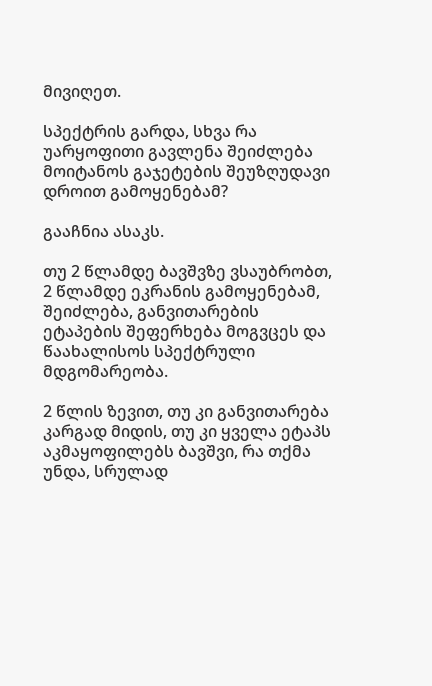მივიღეთ.

სპექტრის გარდა, სხვა რა უარყოფითი გავლენა შეიძლება მოიტანოს გაჯეტების შეუზღუდავი დროით გამოყენებამ?

გააჩნია ასაკს.

თუ 2 წლამდე ბავშვზე ვსაუბრობთ, 2 წლამდე ეკრანის გამოყენებამ, შეიძლება, განვითარების ეტაპების შეფერხება მოგვცეს და წაახალისოს სპექტრული მდგომარეობა.

2 წლის ზევით, თუ კი განვითარება კარგად მიდის, თუ კი ყველა ეტაპს აკმაყოფილებს ბავშვი, რა თქმა უნდა, სრულად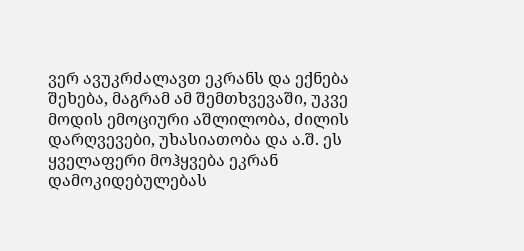ვერ ავუკრძალავთ ეკრანს და ექნება შეხება, მაგრამ ამ შემთხვევაში, უკვე მოდის ემოციური აშლილობა, ძილის დარღვევები, უხასიათობა და ა.შ. ეს ყველაფერი მოჰყვება ეკრან დამოკიდებულებას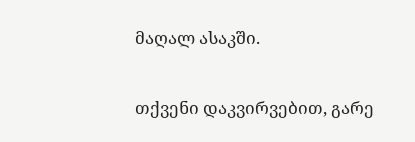მაღალ ასაკში.

თქვენი დაკვირვებით, გარე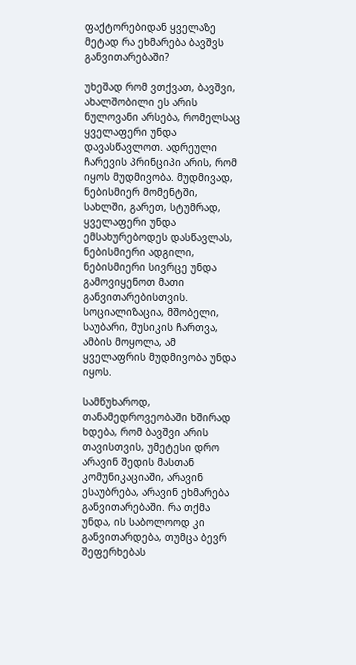ფაქტორებიდან ყველაზე მეტად რა ეხმარება ბავშვს განვითარებაში?

უხეშად რომ ვთქვათ, ბავშვი, ახალშობილი ეს არის ნულოვანი არსება, რომელსაც ყველაფერი უნდა დავასწავლოთ. ადრეული ჩარევის პრინციპი არის, რომ იყოს მუდმივობა. მუდმივად, ნებისმიერ მომენტში, სახლში, გარეთ, სტუმრად, ყველაფერი უნდა ემსახურებოდეს დასწავლას, ნებისმიერი ადგილი, ნებისმიერი სივრცე უნდა გამოვიყენოთ მათი განვითარებისთვის. სოციალიზაცია, მშობელი, საუბარი, მუსიკის ჩართვა, ამბის მოყოლა, ამ ყველაფრის მუდმივობა უნდა იყოს.

სამწუხაროდ, თანამედროვეობაში ხშირად ხდება, რომ ბავშვი არის თავისთვის, უმეტესი დრო არავინ შედის მასთან კომუნიკაციაში, არავინ ესაუბრება, არავინ ეხმარება განვითარებაში. რა თქმა უნდა, ის საბოლოოდ კი განვითარდება, თუმცა ბევრ შეფერხებას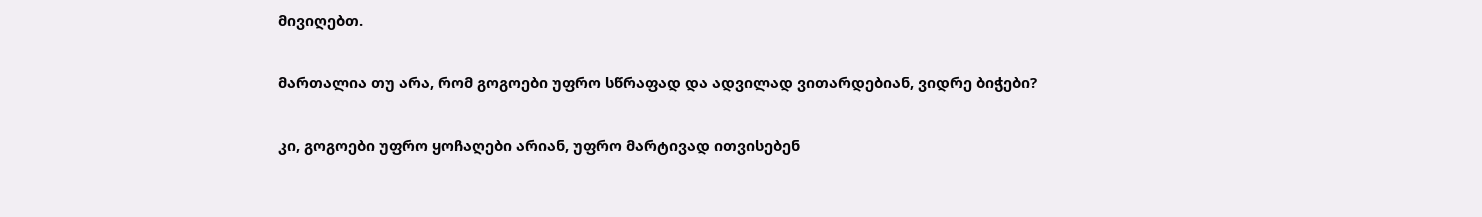მივიღებთ.

მართალია თუ არა, რომ გოგოები უფრო სწრაფად და ადვილად ვითარდებიან, ვიდრე ბიჭები?

კი, გოგოები უფრო ყოჩაღები არიან, უფრო მარტივად ითვისებენ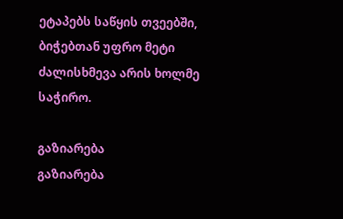ეტაპებს საწყის თვეებში, ბიჭებთან უფრო მეტი ძალისხმევა არის ხოლმე საჭირო.

გაზიარება
გაზიარება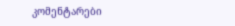კომენტარები